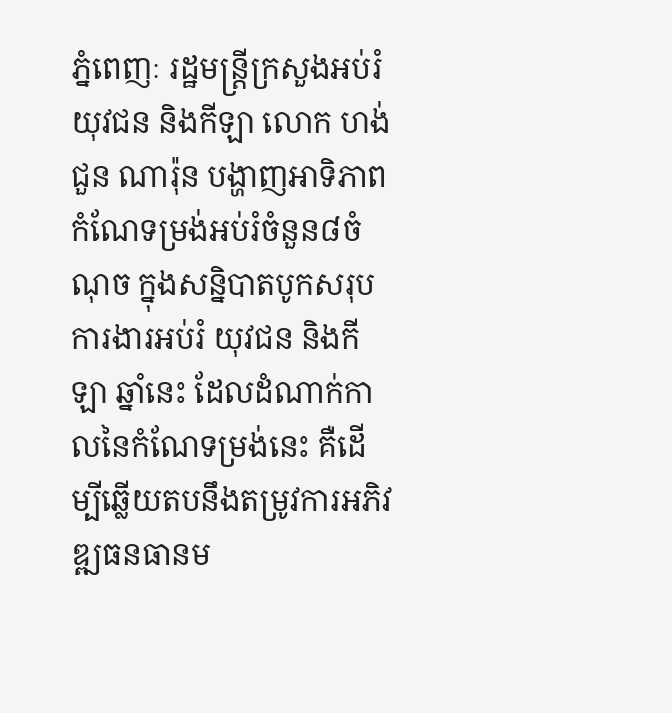ភ្នំពេញៈ រដ្ឋមន្ត្រីក្រសួងអប់រំ យុវជន និងកីឡា លោក ហង់ជួន ណារ៉ុន បង្ហាញអាទិភាពកំណែទម្រង់អប់រំចំនួន៨ចំណុច ក្នុងសន្និបាតបូកសរុបការងារអប់រំ យុវជន និងកីឡា ឆ្នាំនេះ ដែលដំណាក់កាលនៃកំណែទម្រង់នេះ គឺដើម្បីឆ្លើយតបនឹងតម្រូវការអភិវឌ្ឍធនធានម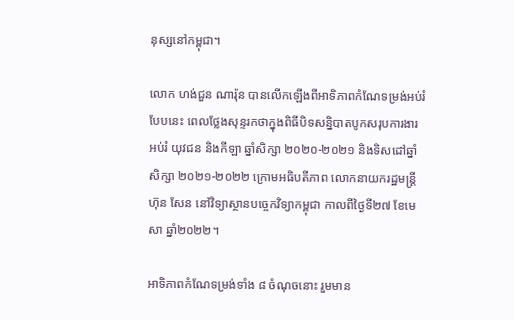នុស្សនៅកម្ពុជា។

លោក ហង់ជួន ណារ៉ុន បានលើកឡើងពីអាទិភាពកំណែទម្រង់អប់រំបែបនេះ ពេលថ្លែងសុន្ទរកថាក្នុងពិធីបិទសន្និបាតបូកសរុបការងារអប់រំ យុវជន និងកីឡា ឆ្នាំសិក្សា ២០២០-២០២១ និងទិសដៅឆ្នាំសិក្សា ២០២១-២០២២ ក្រោមអធិបតីភាព លោកនាយករដ្ឋមន្ត្រីហ៊ុន សែន នៅវិទ្យាស្ថានបច្ចេកវិទ្យាកម្ពុជា កាលពីថ្ងៃទី២៧ ខែមេសា ឆ្នាំ២០២២។

អាទិភាពកំណែទម្រង់ទាំង ៨ ចំណុចនោះ រួមមាន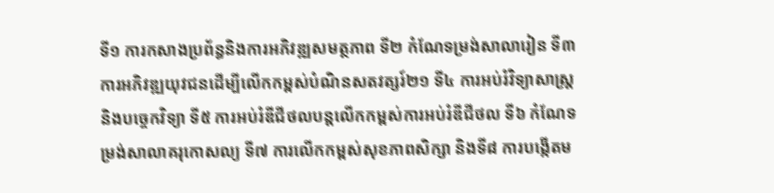ទី១ ការកសាងប្រព័ន្ធនិងការអភិវឌ្ឍសមត្ថភាព ទី២ កំណែទម្រង់សាលារៀន ទី៣ ការអភិវឌ្ឍយុវជនដើម្បីលើកកម្ពស់បំណិនសតវត្សរ៍២១ ទី៤ ការអប់រំវិទ្យាសាស្ត្រ និងបច្ចេកវិទ្យា ទី៥ ការអប់រំឌីជីថលបន្តលើកកម្ពស់ការអប់រំឌីជីថល ទី៦ កំណែទម្រង់សាលាគរុកោសល្យ ទី៧ ការលើកកម្ពស់សុខភាពសិក្សា និងទី៨ ការបង្កើតម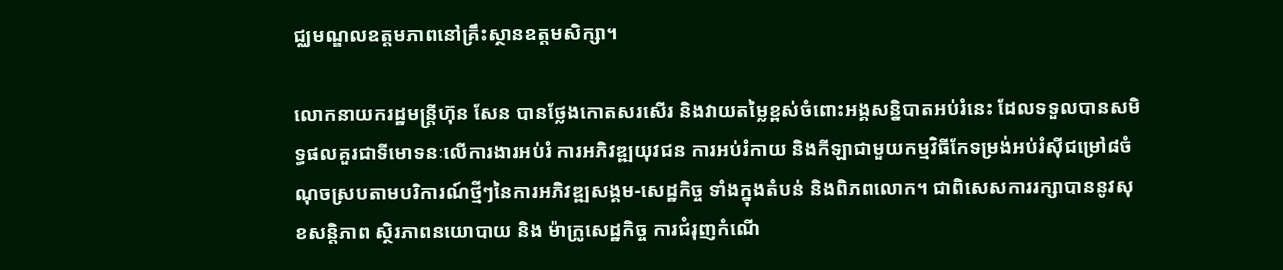ជ្ឈមណ្ឌលឧត្តមភាពនៅគ្រឹះស្ថានឧត្តមសិក្សា។

លោកនាយករដ្ឋមន្រ្ដីហ៊ុន សែន បានថ្លែងកោតសរសើរ និងវាយតម្លៃខ្ពស់ចំពោះអង្គសន្និបាតអប់រំនេះ ដែលទទួលបានសមិទ្ធផលគួរជាទីមោទនៈលើការងារអប់រំ ការអភិវឌ្ឍយុវជន ការអប់រំកាយ និងកីឡាជាមួយកម្មវិធីកែទម្រង់អប់រំស៊ីជម្រៅ៨ចំណុចស្របតាមបរិការណ៍ថ្មីៗនៃការអភិវឌ្ឍសង្គម-សេដ្ឋកិច្ច ទាំងក្នុងតំបន់ និងពិភពលោក។ ជាពិសេសការរក្សាបាននូវសុខសន្តិភាព ស្ថិរភាពនយោបាយ និង ម៉ាក្រូសេដ្ឋកិច្ច ការជំរុញកំណើ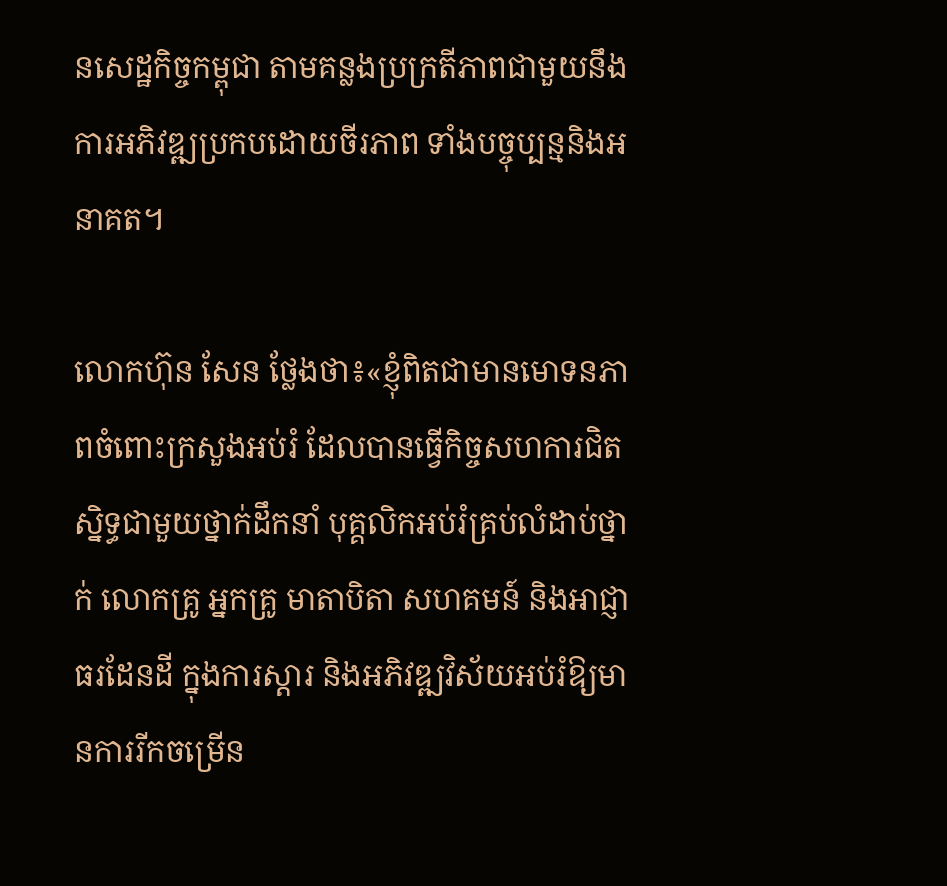នសេដ្ឋកិច្ចកម្ពុជា តាមគន្លងប្រក្រតីភាពជាមួយនឹងការអភិវឌ្ឍប្រកបដោយចីរភាព ទាំងបច្ចុប្បន្មនិងអនាគត។

លោកហ៊ុន សែន ថ្លែងថា៖«ខ្ញុំពិតជាមានមោទនភាពចំពោះក្រសួងអប់រំ ដែលបានធ្វើកិច្ចសហការជិតស្និទ្ធជាមួយថ្នាក់ដឹកនាំ បុគ្គលិកអប់រំគ្រប់លំដាប់ថ្នាក់ លោកគ្រូ អ្នកគ្រូ មាតាបិតា សហគមន៍ និងឤជ្ញាធរដែនដី ក្នុងការស្តារ និងអភិវឌ្ឍវិស័យអប់រំឱ្យមានការរីកចម្រើន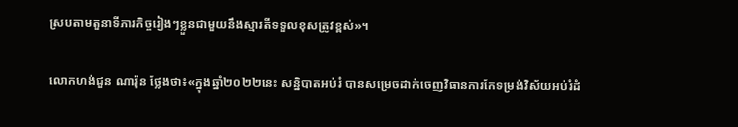ស្របតាមតួនាទីភារកិច្ចរៀងៗខ្លួនជាមួយនឹងស្មារតីទទួលខុសត្រូវខ្ពស់»។

លោកហង់ជួន ណារ៉ុន ថ្លែងថា៖«ក្នុងឆ្នាំ២០២២នេះ សន្និបាតអប់រំ បានសម្រេចដាក់ចេញវិធានការកែទម្រង់វិស័យអប់រំដំ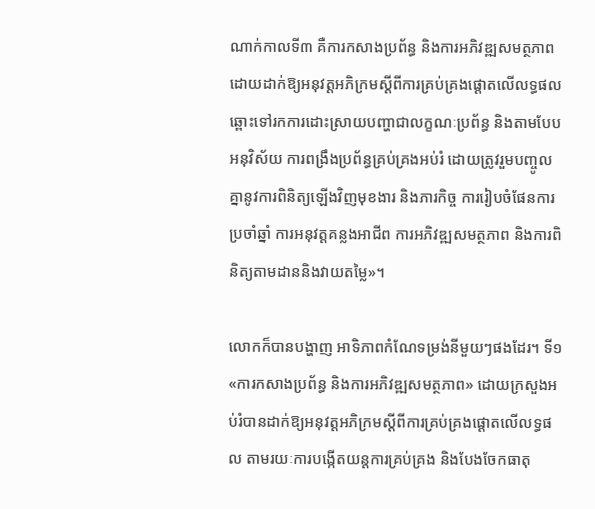ណាក់កាលទី៣ គឺការកសាងប្រព័ន្ធ និងការអភិវឌ្ឍសមត្ថភាពដោយដាក់ឱ្យអនុវត្ដអភិក្រមស្ដីពីការគ្រប់គ្រងផ្ដោតលើលទ្ធផល ឆ្ពោះទៅរកការដោះស្រាយបញ្ហាជាលក្ខណៈប្រព័ន្ធ និងតាមបែបអនុវិស័យ ការពង្រឹងប្រព័ន្ធគ្រប់គ្រងអប់រំ ដោយត្រូវរួមបញ្ចូលគ្នានូវការពិនិត្យឡើងវិញមុខងារ និងភារកិច្ច ការរៀបចំផែនការប្រចាំឆ្នាំ ការអនុវត្ដគន្លងអាជីព ការអភិវឌ្ឍសមត្ថភាព និងការពិនិត្យតាមដាននិងវាយតម្លៃ»។

លោកក៏បានបង្ហាញ អាទិភាពកំណែទម្រង់នីមួយៗផងដែរ។ ទី១ «ការកសាងប្រព័ន្ធ និងការអភិវឌ្ឍសមត្ថភាព» ដោយក្រសួងអប់រំបានដាក់ឱ្យអនុវត្តអភិក្រមស្តីពីការគ្រប់គ្រងផ្ដោតលើលទ្ធផល តាមរយៈការបង្កើតយន្តការគ្រប់គ្រង និងបែងចែកធាតុ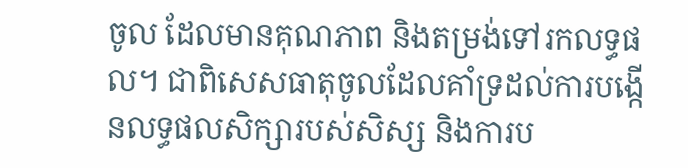ចូល ដែលមានគុណភាព និងតម្រង់ទៅរកលទ្ធផល។ ជាពិសេសធាតុចូលដែលគាំទ្រដល់ការបង្កើនលទ្ធផលសិក្សារបស់សិស្ស និងការប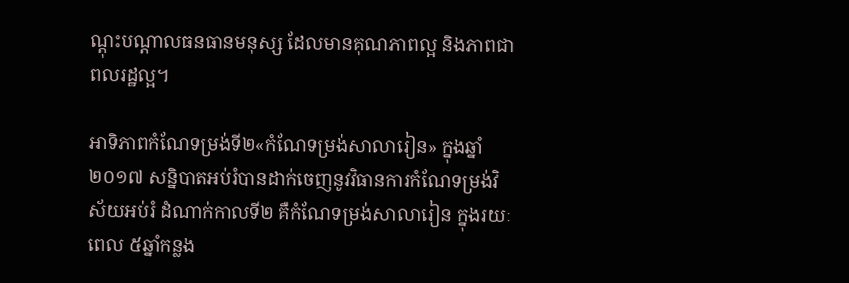ណ្តុះបណ្តាលធនធានមនុស្ស ដែលមានគុណភាពល្អ និងភាពជាពលរដ្ឋល្អ។

អាទិភាពកំណែទម្រង់ទី២«កំណែទម្រង់សាលារៀន» ក្នុងឆ្នាំ២០១៧ សន្និបាតអប់រំបានដាក់ចេញនូវវិធានការកំណែទម្រង់វិស័យអប់រំ ដំណាក់កាលទី២ គឺកំណែទម្រង់សាលារៀន ក្នុងរយៈពេល ៥ឆ្នាំកន្លង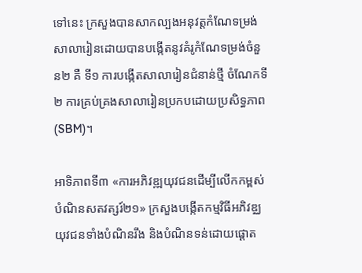ទៅនេះ ក្រសួងបានសាកល្បងអនុវត្តកំណែទម្រង់សាលារៀនដោយបានបង្កើតនូវគំរូកំណែទម្រង់ចំនួន២ គឺ ទី១ ការបង្កើតសាលារៀនជំនាន់ថ្មី ចំណែកទី២ ការគ្រប់គ្រងសាលារៀនប្រកបដោយប្រសិទ្ធភាព(SBM)។

អាទិភាពទី៣ «ការអភិវឌ្ឍយុវជនដើម្បីលើកកម្ពស់បំណិនសតវត្សរ៍២១» ក្រសួងបង្កើតកម្មវិធីអភិវឌ្ឈយុវជនទាំងបំណិនរឹង និងបំណិនទន់ដោយផ្តោត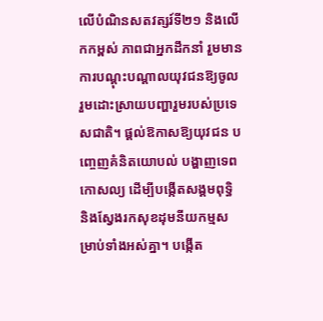លើបំណិនសតវត្សរ៍ទី២១ និងលើកកម្ពស់ ភាពជាអ្នកដឹកនាំ រួមមាន ការបណ្ដុះបណ្ដាលយុវជនឱ្យចូលរួមដោះស្រាយបញ្ហារួមរបស់ប្រទេសជាតិ។ ផ្ដល់ឱកាសឱ្យយុវជន បញ្ចេញគំនិតយោបល់ បង្ហាញទេពកោសល្យ ដើម្បីបង្កើតសង្គមពុទ្ធិ និងស្វែងរកសុខដុមនីយកម្មសម្រាប់ទាំងអស់គ្នា។ បង្កើត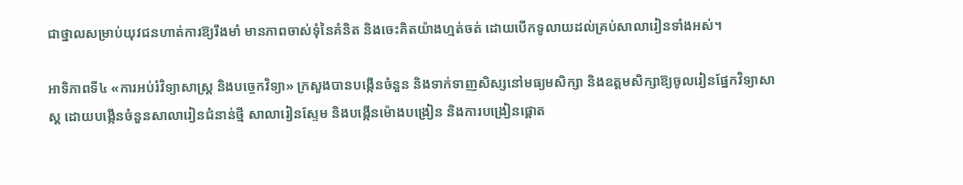ជាថ្នាលសម្រាប់យុវជនហាត់ការឱ្យរឹងមាំ មានភាពចាស់ទុំនៃគំនិត និងចេះគិតយ៉ាងហ្មត់ចត់ ដោយបើកទូលាយដល់គ្រប់សាលារៀនទាំងអស់។

អាទិភាពទី៤ «ការអប់រំវិទ្យាសាស្ត្រ និងបច្ចេកវិទ្យា» ក្រសួងបានបង្កើនចំនួន និងទាក់ទាញសិស្សនៅមធ្យមសិក្សា និងឧត្តមសិក្សាឱ្យចូលរៀនផ្នែកវិទ្យាសាស្ត ដោយបង្កើនចំនួនសាលារៀនជំនាន់ថ្មី សាលារៀនស្ទែម និងបង្កើនម៉ោងបង្រៀន និងការបង្រៀនផ្តោត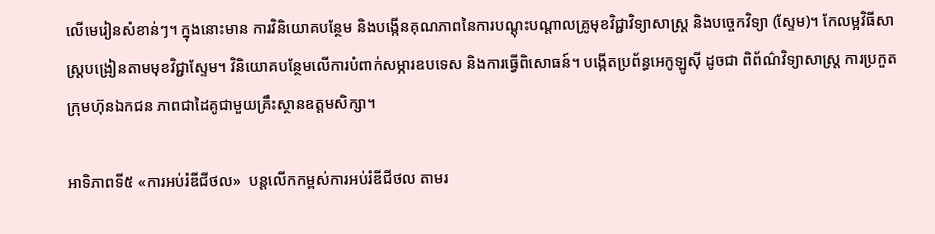លើមេរៀនសំខាន់ៗ។ ក្នុងនោះមាន ការវិនិយោគបន្ថែម និងបង្កើនគុណភាពនៃការបណ្តុះបណ្តាលគ្រូមុខវិជ្ជាវិទ្យាសាស្ត្រ និងបច្ចេកវិទ្យា (ស្ទែម)។ កែលម្អវិធីសាស្ត្របង្រៀនតាមមុខវិជ្ជាស្ទែម។ វិនិយោគបន្ថែមលើការបំពាក់សម្ភារឧបទេស និងការធ្វើពិសោធន៍។ បង្កើតប្រព័ន្ធអេកូឡូស៊ី ដូចជា ពិព័ណ៌វិទ្យាសាស្ត្រ ការប្រកួត ក្រុមហ៊ុនឯកជន ភាពជាដៃគូជាមួយគ្រឹះស្ថានឧត្តមសិក្សា។

អាទិភាពទី៥ «ការអប់រំឌីជីថល»  បន្តលើកកម្ពស់ការអប់រំឌីជីថល តាមរ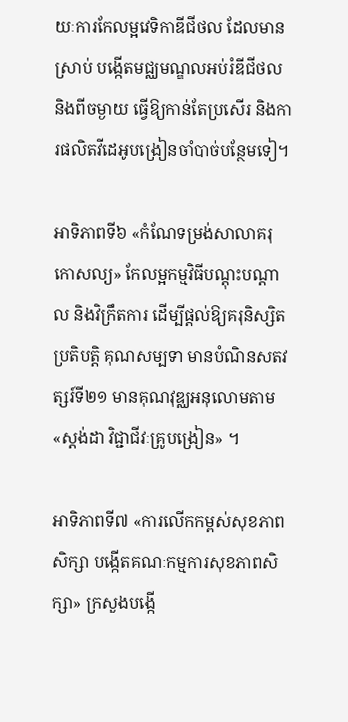យៈការកែលម្អវេទិកាឌីជីថល ដែលមានស្រាប់ បង្កើតមជ្ឈមណ្ឌលអប់រំឌីជីថល និងពីចម្ងាយ ធ្វើឱ្យកាន់តែប្រសើរ និងការផលិតវីដេអូបង្រៀនចាំបាច់បន្ថែមទៀ។

អាទិភាពទី៦ «កំណែទម្រង់សាលាគរុកោសល្យ» កែលម្អកម្មវិធីបណ្តុះបណ្តាល និងវិក្រឹតការ ដើម្បីផ្ដល់ឱ្យគរុនិស្សិតប្រតិបត្តិ គុណសម្បទា មានបំណិនសតវត្សរ៍ទី២១ មានគុណវុឌ្ឈអនុលោមតាម «ស្តង់ដា វិជ្ជាជីវៈគ្រូបង្រៀន» ។

អាទិភាពទី៧ «ការលើកកម្ពស់សុខភាពសិក្សា បង្កើតគណៈកម្មការសុខភាពសិក្សា» ក្រសួងបង្កើ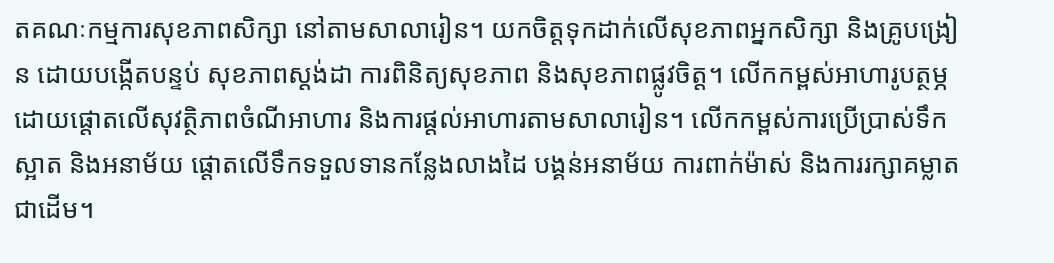តគណៈកម្មការសុខភាពសិក្សា នៅតាមសាលារៀន។ យកចិត្តទុកដាក់លើសុខភាពអ្នកសិក្សា និងគ្រូបង្រៀន ដោយបង្កើតបន្ទប់ សុខភាពស្តង់ដា ការពិនិត្យសុខភាព និងសុខភាពផ្លូវចិត្ត។ លើកកម្ពស់អាហារូបត្ថម្ភ ដោយផ្តោតលើសុវត្ថិភាពចំណីអាហារ និងការផ្តល់អាហារតាមសាលារៀន។ លើកកម្ពស់ការប្រើប្រាស់ទឹកស្អាត និងអនាម័យ ផ្ដោតលើទឹកទទួលទានកន្លែងលាងដៃ បង្គន់អនាម័យ ការពាក់ម៉ាស់ និងការរក្សាគម្លាត ជាដើម។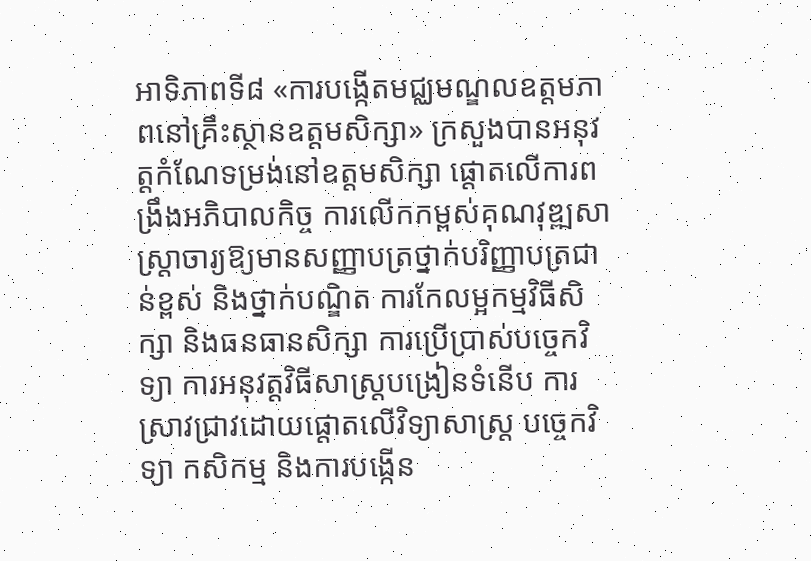អាទិភាពទី៨ «ការបង្កើតមជ្ឈមណ្ឌលឧត្តមភាពនៅគ្រឹះស្ថានឧត្តមសិក្សា» ក្រសួងបានអនុវត្តកំណែទម្រង់នៅឧត្តមសិក្សា ផ្តោតលើការពង្រឹងអភិបាលកិច្ច ការលើកកម្ពស់គុណវុឌ្ឍសាស្ដ្រាចារ្យឱ្យមានសញ្ញាបត្រថ្នាក់បរិញ្ញាបត្រជាន់ខ្ពស់ និងថ្នាក់បណ្ឌិត ការកែលម្អកម្មវិធីសិក្សា និងធនធានសិក្សា ការប្រើប្រាស់បច្ចេកវិទ្យា ការអនុវត្តវិធីសាស្ត្របង្រៀនទំនើប ការស្រាវជ្រាវដោយផ្តោតលើវិទ្យាសាស្ត្រ បច្ចេកវិទ្យា កសិកម្ម និងការបង្កើន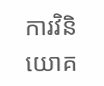ការវិនិយោគ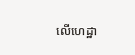លើហេដ្ឋា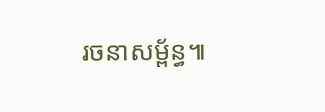រចនាសម្ព័ន្ធ៕